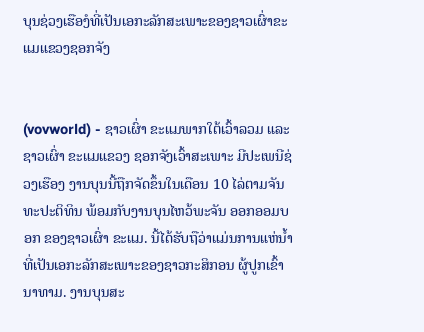ບຸນຊ່ວງເຮືອງໍທີ່ເປັນເອກະລັກສະເພາະຂອງຊາວເຜົ່າຂະແມແຂວງຊອກຈັງ


(vovworld) - ຊາວເຜົ່າ ຂະແມພາກໃຕ້ເວົ້າລວມ ແລະຊາວເຜົ່າ ຂະແມແຂວງ ຊອກຈັງເວົ້າສະເພາະ ມີປະເພນີຊ່ວງເຮືອງ ງານບຸນນີ້ຖືກຈັດຂຶ້ນໃນເດືອນ 10 ໄລ່ຕາມຈັນທະປະຕິທິນ ພ້ອມກັບງານບຸນໄຫວ້ພະຈັນ ອອກອອມບອກ ຂອງຊາວເຜົ່າ ຂະແມ. ນີ້ໄດ້ຮັບຖືວ່າແມ່ນການແຫ່ນ້ຳທີ່ເປັນເອກະລັກສະເພາະຂອງຊາວກະສິກອນ ຜູ້ປູກເຂົ້ານາທາມ. ງານບຸນສະ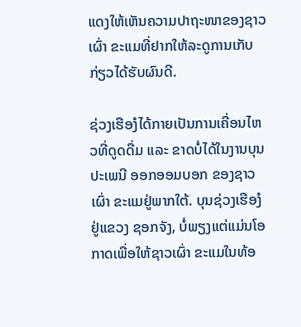ແດງໃຫ້ເຫັນຄວາມປາຖະໜາຂອງຊາວເຜົ່າ ຂະແມທີ່ຢາກໃຫ້ລະດູການເກັບກ່ຽວໄດ້ຮັບຜົນດີ.

ຊ່ວງເຮືອງໍໄດ້ກາຍເປັນການເຄື່ອນໄຫວທີ່ດູດດື່ມ ແລະ ຂາດບໍ່ໄດ້ໃນງານບຸນປະເພນີ ອອກອອມບອກ ຂອງຊາວເຜົ່າ ຂະແມຢູ່ພາກໃຕ້. ບຸນຊ່ວງເຮືອງໍຢູ່ແຂວງ ຊອກຈັງ, ບໍ່ພຽງແຕ່ແມ່ນໂອກາດເພື່ອໃຫ້ຊາວເຜົ່າ ຂະແມໃນທ້ອ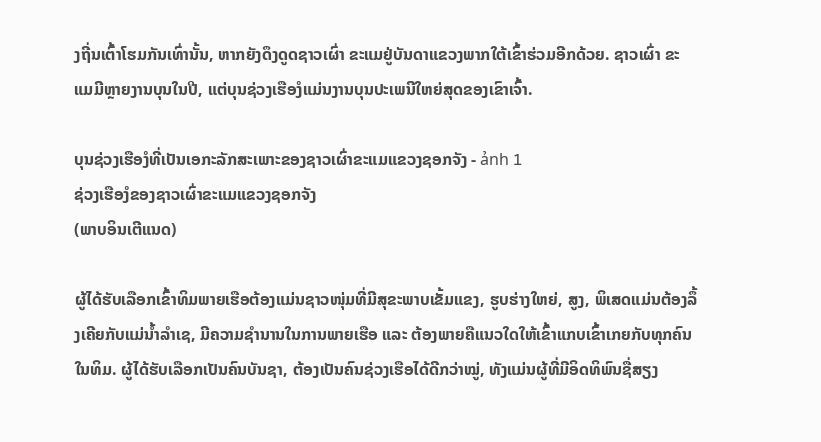ງຖີ່ນເຕົ້າໂຮມກັນເທົ່ານັ້ນ, ຫາກຍັງດຶງດູດຊາວເຜົ່າ ຂະແມຢູ່ບັນດາແຂວງພາກໃຕ້ເຂົ້າຮ່ວມອີກດ້ວຍ. ຊາວເຜົ່າ ຂະແມມີຫຼາຍງານບຸນໃນປີ, ແຕ່ບຸນຊ່ວງເຮືອງໍແມ່ນງານບຸນປະເພນີໃຫຍ່ສຸດຂອງເຂົາເຈົ້າ.

ບຸນຊ່ວງເຮືອງໍທີ່ເປັນເອກະລັກສະເພາະຂອງຊາວເຜົ່າຂະແມແຂວງຊອກຈັງ - ảnh 1
ຊ່ວງເຮືອງໍຂອງຊາວເຜົ່າຂະແມແຂວງຊອກຈັງ
(ພາບອິນເຕີແນດ)

ຜູ້ໄດ້ຮັບເລືອກເຂົ້າທິມພາຍເຮືອຕ້ອງແມ່ນຊາວໜຸ່ມທີ່ມີສຸຂະພາບເຂັ້ມແຂງ, ຮູບຮ່າງໃຫຍ່, ສູງ, ພິເສດແມ່ນຕ້ອງລຶ້ງເຄີຍກັບແມ່ນ້ຳລຳເຊ, ມີຄວາມຊຳນານໃນການພາຍເຮືອ ແລະ ຕ້ອງພາຍຄືແນວໃດໃຫ້ເຂົ້າແກບເຂົ້າເກຍກັບທຸກຄົນໃນທິມ. ຜູ້ໄດ້ຮັບເລືອກເປັນຄົນບັນຊາ, ຕ້ອງເປັນຄົນຊ່ວງເຮືອໄດ້ດີກວ່າໝູ່, ທັງແມ່ນຜູ້ທີ່ມີອິດທິພົນຊື່ສຽງ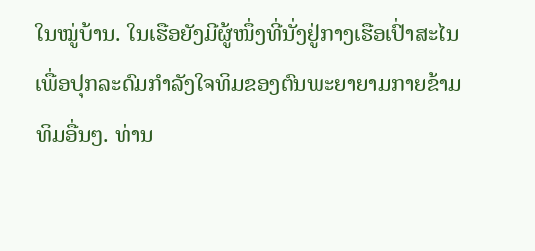ໃນໝູ່ບ້ານ. ໃນເຮືອຍັງມີຜູ້ໜຶ່ງທີ່ນັ່ງຢູ່ກາງເຮືອເປົ່າສະໄນເພື່ອປຸກລະດົມກຳລັງໃຈທິມຂອງຕົນພະຍາຍາມກາຍຂ້າມທິມອື່ນໆ. ທ່ານ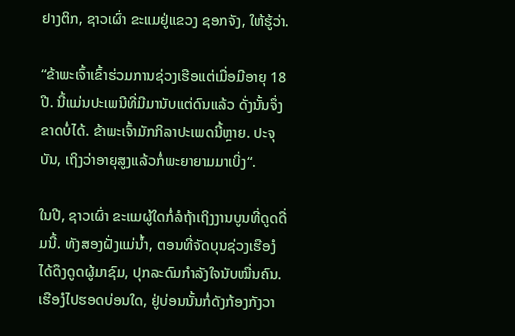ຢາງຕິກ, ຊາວເຜົ່າ ຂະແມຢູ່ແຂວງ ຊອກຈັງ, ໃຫ້ຮູ້ວ່າ.

“ຂ້າພະເຈົ້າເຂົ້າຮ່ວມການຊ່ວງເຮືອແຕ່ເມື່ອມີອາຍຸ 18 ປີ. ນີ້ແມ່ນປະເພນີທີ່ມີມານັບແຕ່ດົນແລ້ວ ດັ່ງນັ້ນຈຶ່ງຂາດບໍ່ໄດ້. ຂ້າພະເຈົ້າມັກກິລາປະເພດນີ້ຫຼາຍ. ປະຈຸບັນ, ເຖິງວ່າອາຍຸສູງແລ້ວກໍ່ພະຍາຍາມມາເບິ່ງ“.

ໃນປີ, ຊາວເຜົ່າ ຂະແມຜູ້ໃດກໍ່ລໍຖ້າເຖິງງານບູນທີ່ດູດດື່ມນີ້. ທັງສອງຝັ່ງແມ່ນ້ຳ, ຕອນທີ່ຈັດບຸນຊ່ວງເຮືອງໍ ໄດ້ດຶງດູດຜູ້ມາຊົມ, ປຸກລະດົມກຳລັງໃຈນັບໝື່ນຄົນ. ເຮືອງໍໄປຮອດບ່ອນໃດ, ຢູ່ບ່ອນນັ້ນກໍ່ດັງກ້ອງກັງວາ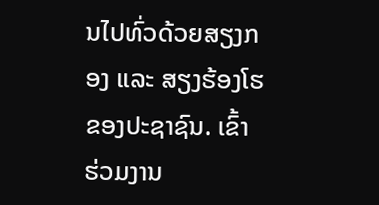ນໄປທົ່ວດ້ວຍສຽງກອງ ແລະ ສຽງຮ້ອງໂຮຂອງປະຊາຊົນ. ເຂົ້າຮ່ວມງານ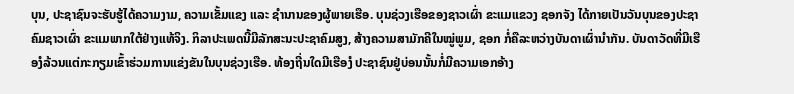ບຸນ, ປະຊາຊົນຈະຮັບຮູ້ໄດ້ຄວາມງາມ, ຄວາມເຂັ້ມແຂງ ແລະ ຊຳນານຂອງຜູ້ພາຍເຮືອ. ບຸນຊ່ວງເຮືອຂອງຊາວເຜົ່າ ຂະແມແຂວງ ຊອກຈັງ ໄດ້ກາຍເປັນວັນບຸນຂອງປະຊາຄົມຊາວເຜົ່າ ຂະແມພາກໃຕ້ຢ່າງແທ້ຈິງ. ກິລາປະເພດນີ້ມີລັກສະນະປະຊາຄົມສູງ, ສ້າງຄວາມສາມັກຄີໃນໝູ່ພູມ, ຊອກ ກໍ່ຄືລະຫວ່າງບັນດາເຜົ່ານຳກັນ. ບັນດາວັດທີ່ມີເຮືອງໍລ້ວນແຕ່ກະກຽມເຂົ້າຮ່ວມການແຂ່ງຂັນໃນບຸນຊ່ວງເຮືອ. ທ້ອງຖີ່ນໃດມີເຮືອງໍ ປະຊາຊົນຢູ່ບ່ອນນັ້ນກໍ່ມີຄວາມເອກອ້າງ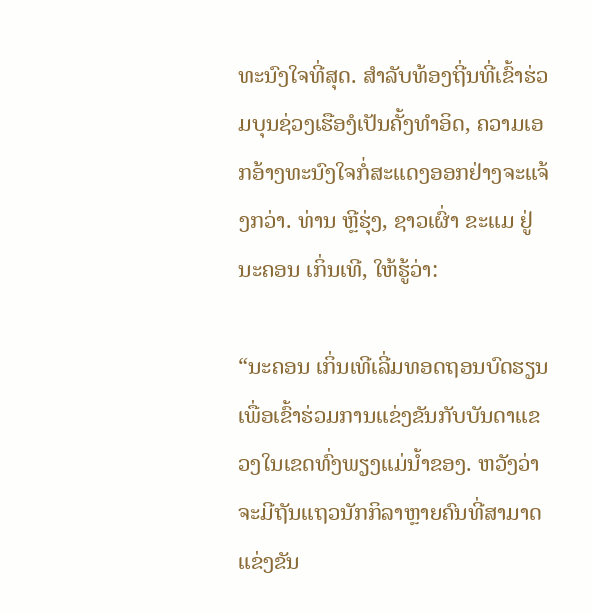ທະນົງໃຈທີ່ສຸດ. ສຳລັບທ້ອງຖີ່ນທີ່ເຂົ້າຮ່ວມບຸນຊ່ວງເຮືອງໍເປັນຄັ້ງທຳອິດ, ຄວາມເອກອ້າງທະນົງໃຈກໍ່ສະແດງອອກຢ່າງຈະແຈ້ງກວ່າ. ທ່ານ ຫຼີຮຸ່ງ, ຊາວເຜົ່າ ຂະແມ ຢູ່ນະຄອນ ເກິ່ນເທີ, ໃຫ້ຮູ້ວ່າ:

“ນະຄອນ ເກິ່ນເທີເລີ່ມທອດຖອນບົດຮຽນເພື່ອເຂົ້າຮ່ວມການແຂ່ງຂັນກັບບັນດາແຂວງໃນເຂດທົ່ງພຽງແມ່ນ້ຳຂອງ. ຫວັງວ່າຈະມີຖັນແຖວນັກກິລາຫຼາຍຄົນທີ່ສາມາດແຂ່ງຂັນ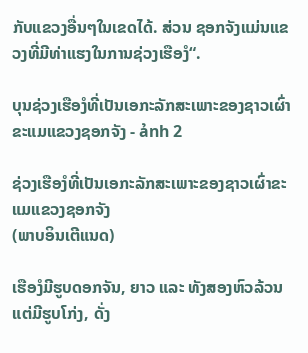ກັບແຂວງອື່ນໆໃນເຂດໄດ້. ສ່ວນ ຊອກຈັງແມ່ນແຂວງທີ່ມີທ່າແຮງໃນການຊ່ວງເຮືອງໍ“.

ບຸນຊ່ວງເຮືອງໍທີ່ເປັນເອກະລັກສະເພາະຂອງຊາວເຜົ່າຂະແມແຂວງຊອກຈັງ - ảnh 2

ຊ່ວງເຮືອງໍທີ່ເປັນເອກະລັກສະເພາະຂອງຊາວເຜົ່າຂະແມແຂວງຊອກຈັງ
(ພາບອິນເຕີແນດ)

ເຮືອງໍມີຮູບດອກຈັນ, ຍາວ ແລະ ທັງສອງຫົວລ້ວນແຕ່ມີຮູບໂກ່ງ, ດັ່ງ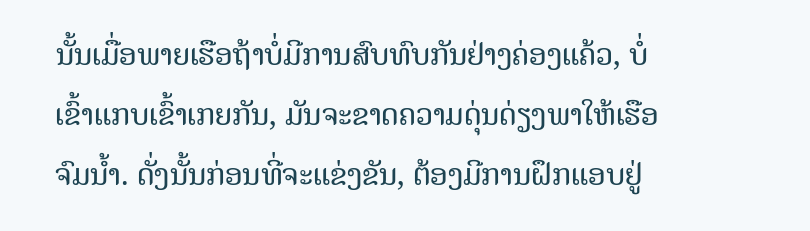ນັ້ນເມື່ອພາຍເຮືອຖ້າບໍ່ມີການສົບທົບກັນຢ່າງຄ່ອງແຄ້ວ, ບໍ່ເຂົ້າແກບເຂົ້າເກຍກັນ, ມັນຈະຂາດຄວາມດຸ່ນດ່ຽງພາໃຫ້ເຮືອຈົມນ້ຳ. ດັ່ງນັ້ນກ່ອນທີ່ຈະແຂ່ງຂັນ, ຕ້ອງມີການຝຶກແອບຢູ່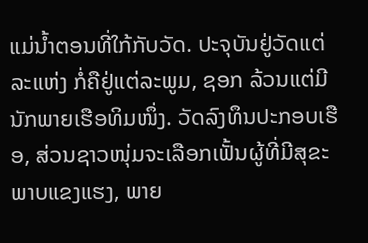ແມ່ນ້ຳຕອນທີ່ໃກ້ກັບວັດ. ປະຈຸບັນຢູ່ວັດແຕ່ລະແຫ່ງ ກໍ່ຄືຢູ່ແຕ່ລະພູມ, ຊອກ ລ້ວນແຕ່ມີນັກພາຍເຮືອທິມໜຶ່ງ. ວັດລົງທຶນປະກອບເຮືອ, ສ່ວນຊາວໜຸ່ມຈະເລືອກເຟັ້ນຜູ້ທີ່ມີສຸຂະພາບແຂງແຮງ, ພາຍ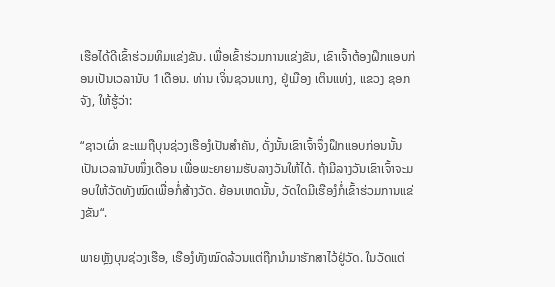ເຮືອໄດ້ດີເຂົ້າຮ່ວມທິມແຂ່ງຂັນ. ເພື່ອເຂົ້າຮ່ວມການແຂ່ງຂັນ, ເຂົາເຈົ້າຕ້ອງຝຶກແອບກ່ອນເປັນເວລານັບ 1ເດືອນ. ທ່ານ ເຈິ່ນຊວນແກງ, ຢູ່ເມືອງ ເຕິນແທ່ງ, ແຂວງ ຊອກຈັງ, ໃຫ້ຮູ້ວ່າ:

“ຊາວເຜົ່າ ຂະແມຖືບຸນຊ່ວງເຮືອງໍເປັນສຳຄັນ, ດັ່ງນັ້ນເຂົາເຈົ້າຈຶ່ງຝຶກແອບກ່ອນນັ້ນເປັນເວລານັບໜຶ່ງເດືອນ ເພື່ອພະຍາຍາມຮັບລາງວັນໃຫ້ໄດ້. ຖ້າມີລາງວັນເຂົາເຈົ້າຈະມອບໃຫ້ວັດທັງໝົດເພື່ອກໍ່ສ້າງວັດ. ຍ້ອນເຫດນັ້ນ, ວັດໃດມີເຮືອງໍກໍ່ເຂົ້າຮ່ວມການແຂ່ງຂັນ“.

ພາຍຫຼັງບຸນຊ່ວງເຮືອ, ເຮືອງໍທັງໝົດລ້ວນແຕ່ຖືກນຳມາຮັກສາໄວ້ຢູ່ວັດ. ໃນວັດແຕ່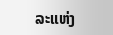ລະແຫ່ງ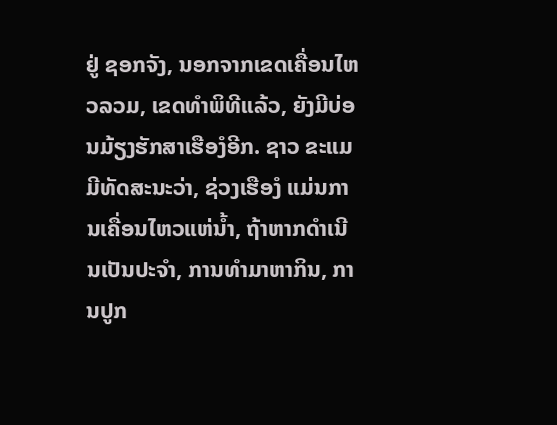ຢູ່ ຊອກຈັງ, ນອກຈາກເຂດເຄື່ອນໄຫວລວມ, ເຂດທຳພິທີແລ້ວ, ຍັງມີບ່ອນມ້ຽງຮັກສາເຮືອງໍອີກ. ຊາວ ຂະແມມີທັດສະນະວ່າ, ຊ່ວງເຮືອງໍ ແມ່ນການເຄື່ອນໄຫວແຫ່ນ້ຳ, ຖ້າຫາກດຳເນີນເປັນປະຈຳ, ການທຳມາຫາກິນ, ການປູກ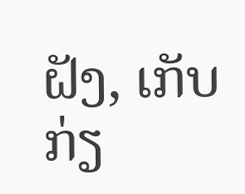ຝັງ, ເກັບກ່ຽ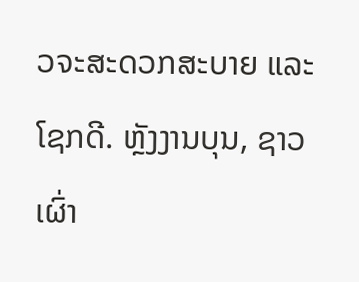ວຈະສະດວກສະບາຍ ແລະ ໂຊກດີ. ຫຼັງງານບຸນ, ຊາວເຜົ່າ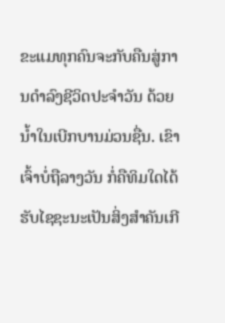ຂະແມທຸກຄົນຈະກັບຄືນສູ່ການດຳລົງຊີວິດປະຈຳວັນ ດ້ວຍນ້ຳໃນເບີກບານມ່ວນຊື່ນ. ເຂົາເຈົ້າບໍ່ຖືລາງວັນ ກໍ່ຄືທິມໃດໄດ້ຮັບໄຊຊະນະເປັນສິ່ງສຳຄັນເກີ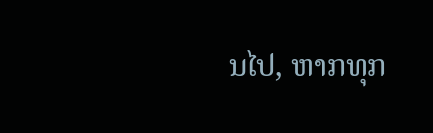ນໄປ, ຫາກທຸກ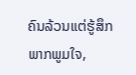ຄົນລ້ວນແຕ່ຮູ້ສຶກພາກພູມໃຈ,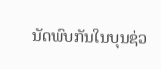ນັດພົບກັນໃນບຸນຊ່ວ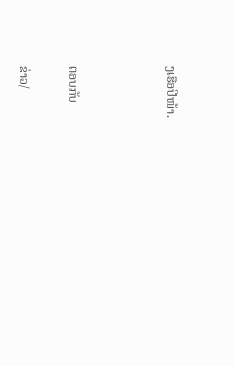ງເຮືອປີໜ້າ.



ຕອບກັບ

ຂ່າວ/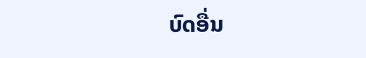ບົດອື່ນ